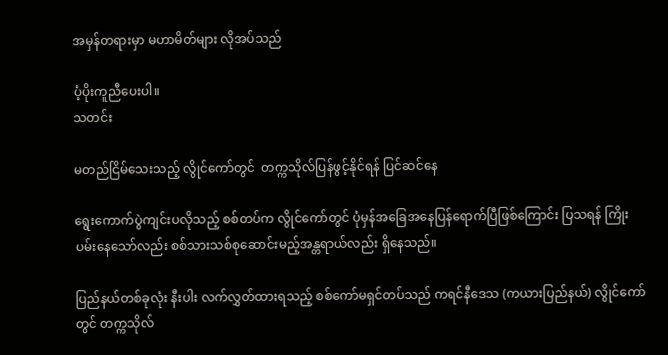အမှန်တရားမှာ မဟာမိတ်များ လိုအပ်သည်

ပံ့ပိုးကူညီပေးပါ။
သတင်း

မတည်ငြိမ်သေးသည့် လွိုင်ကော်တွင်  တက္ကသိုလ်ပြန်ဖွင့်နိုင်ရန် ပြင်ဆင်နေ

ရွေးကောက်ပွဲကျင်းပလိုသည့် စစ်တပ်က လွိုင်ကော်တွင် ပုံမှန်အခြေအနေပြန်ရောက်ပြီဖြစ်ကြောင်း ပြသရန် ကြိုးပမ်းနေသော်လည်း စစ်သားသစ်စုဆောင်းမည့်အန္တရာယ်လည်း ရှိနေသည်။

ပြည်နယ်တစ်ခုလုံး နီးပါး လက်လွှတ်ထားရသည့် စစ်ကော်မရှင်တပ်သည် ကရင်နီဒေသ (ကယားပြည်နယ်) လွိုင်ကော်တွင် တက္ကသိုလ်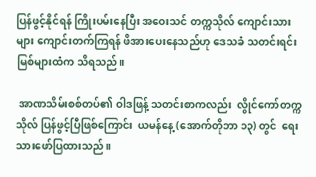ပြန်ဖွင့်နိုင်ရန် ကြိုးပမ်းနေပြီး အဝေးသင် တက္ကသိုလ် ကျောင်းသားများ ကျောင်းတက်ကြရန် ဖိအားပေးနေသည်ဟု ဒေသခံ သတင်းရင်းမြစ်များထံက သိရသည်။

 အာဏသိမ်းစစ်တပ်၏ ဝါဒဖြန့် သတင်းစာကလည်း  လွိုင်ကော်တက္ကသိုလ် ပြန်ဖွင့်ပြီဖြစ်ကြောင်း  ယမန်နေ့ (အောက်တိုဘာ ၁၃) တွင်  ရေးသားဖော်ပြထားသည်။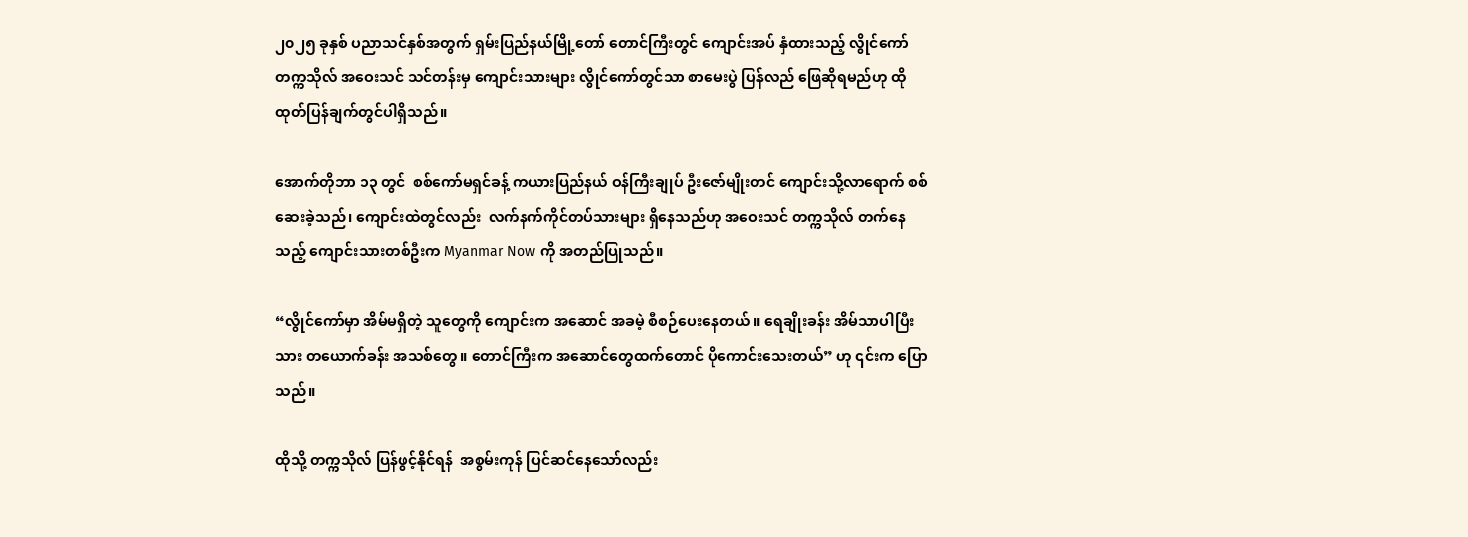၂၀၂၅ ခုနှစ် ပညာသင်နှစ်အတွက် ရှမ်းပြည်နယ်မြို့တော် တောင်ကြီးတွင် ကျောင်းအပ် နှံထားသည့် လွိုင်ကော်တက္ကသိုလ် အဝေးသင် သင်တန်းမှ ကျောင်းသားများ လွိုင်ကော်တွင်သာ စာမေးပွဲ ပြန်လည် ဖြေဆိုရမည်ဟု ထိုထုတ်ပြန်ချက်တွင်ပါရှိသည်။

အောက်တိုဘာ ၁၃ တွင်  စစ်ကော်မရှင်ခန့် ကယားပြည်နယ် ဝန်ကြီးချုပ် ဦးဇော်မျိုးတင် ကျောင်းသို့လာရောက် စစ်ဆေးခဲ့သည်၊ ကျောင်းထဲတွင်လည်း  လက်နက်ကိုင်တပ်သားများ ရှိနေသည်ဟု အဝေးသင် တက္ကသိုလ် တက်နေသည့် ကျောင်းသားတစ်ဦးက Myanmar Now ကို အတည်ပြုသည်။

“လွိုင်ကော်မှာ အိမ်မရှိတဲ့ သူတွေကို ကျောင်းက အဆောင် အခမဲ့ စီစဉ်ပေးနေတယ်။ ရေချိုးခန်း အိမ်သာပါပြီးသား တယောက်ခန်း အသစ်တွေ။ တောင်ကြီးက အဆောင်တွေထက်တောင် ပိုကောင်းသေးတယ်” ဟု ၎င်းက ပြောသည်။

ထိုသို့ တက္ကသိုလ် ပြန်ဖွင့်နိုင်ရန်  အစွမ်းကုန် ပြင်ဆင်နေသော်လည်း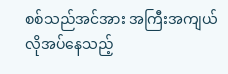စစ်သည်အင်အား အကြီးအကျယ်လိုအပ်နေသည့်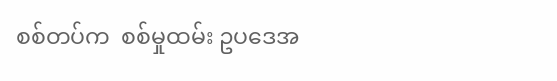စစ်တပ်က  စစ်မှုထမ်း ဥပဒေအ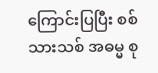ကြောင်းပြပြီး စစ်သားသစ် အဓမ္မ စု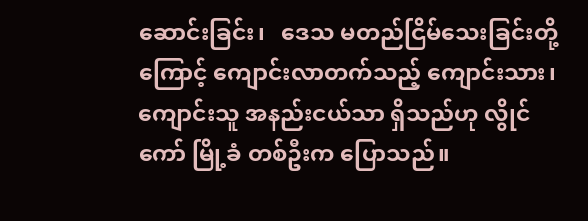ဆောင်းခြင်း၊   ဒေသ မတည်ငြိမ်သေးခြင်းတို့ကြောင့် ကျောင်းလာတက်သည့် ကျောင်းသား၊ ကျောင်းသူ အနည်းငယ်သာ ရှိသည်ဟု လွိုင်ကော် မြို့ခံ တစ်ဦးက ပြောသည်။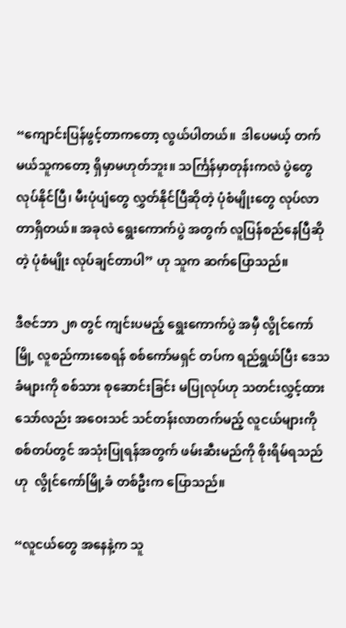“ကျောင်းပြန်ဖွင့်တာကတော့ လွယ်ပါတယ်။  ဒါပေမယ့် တက်မယ်သူကတော့ ရှိမှာမဟုတ်ဘူး။ သင်္ကြန်မှာတုန်းကလဲ ပွဲတွေလုပ်နိုင်ပြီ၊ မီးပုံပျံတွေ လွှတ်နိုင်ပြီဆိုတဲ့ ပုံစံမျိုးတွေ လုပ်လာ တာရှိတယ်။ အခုလဲ ရွေးကောက်ပွဲ အတွက် လူပြန်စည်နေပြီဆိုတဲ့ ပုံစံမျိုး လုပ်ချင်တာပါ” ဟု သူက ဆက်ပြောသည်။

ဒီဇင်ဘာ ၂၈ တွင် ကျင်းပမည့် ရွေးကောက်ပွဲ အမှီ လွိုင်ကော်မြို့ လူစည်ကားစေရန် စစ်ကော်မရှင် တပ်က ရည်ရွယ်ပြီး ဒေသခံများကို စစ်သား စုဆောင်းခြင်း မပြုလုပ်ဟု သတင်းလွှင့်ထားသော်လည်း အဝေးသင် သင်တန်းလာတက်မည့် လူငယ်များကို စစ်တပ်တွင် အသုံးပြုရန်အတွက် ဖမ်းဆီးမည်ကို စိုးရိမ်ရသည်ဟု  လွိုင်ကော်မြို့ခံ တစ်ဦးက ပြောသည်။

“လူငယ်တွေ အနေနဲ့က သူ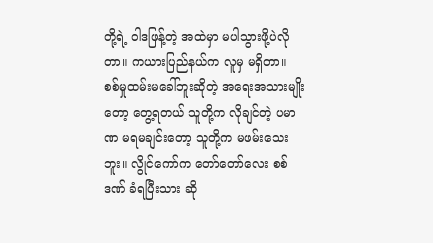တို့ရဲ့ ဝါဒဖြန့်တဲ့ အထဲမှာ မပါသွားဖို့ပဲလိုတာ။ ကယားပြည်နယ်က လူမှ မရှိတာ။ စစ်မှုထမ်းမခေါ်ဘူးဆိုတဲ့ အရေးအသားမျိုးတော့ တွေ့ရတယ် သူတို့က လိုချင်တဲ့ ပမာဏ မရမချင်းတော့ သူတို့က မဖမ်းသေးဘူး။ လွိုင်ကော်က တော်တော်လေး စစ်ဒဏ် ခံရပြီးသား ဆို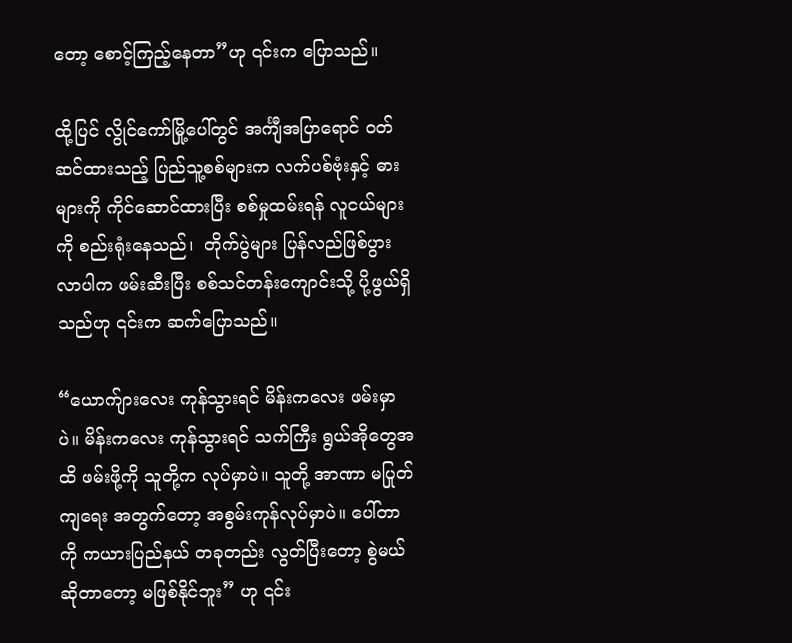တော့ စောင့်ကြည့်နေတာ”ဟု ၎င်းက ပြောသည်။

ထို့ပြင် လွိုင်ကော်မြို့ပေါ်တွင် အင်္ကျီအပြာရောင် ဝတ်ဆင်ထားသည့် ပြည်သူ့စစ်များက လက်ပစ်ဗုံးနှင့် ဓားများကို ကိုင်ဆောင်ထားပြီး စစ်မှုထမ်းရန် လူငယ်များကို စည်းရုံးနေသည်၊  တိုက်ပွဲများ ပြန်လည်ဖြစ်ပွားလာပါက ဖမ်းဆီးပြီး စစ်သင်တန်းကျောင်းသို့ ပို့ဖွယ်ရှိသည်ဟု ၎င်းက ဆက်ပြောသည်။

“ယောက်ျားလေး ကုန်သွားရင် မိန်းကလေး ဖမ်းမှာပဲ။ မိန်းကလေး ကုန်သွားရင် သက်ကြီး ရွယ်အိုတွေအထိ ဖမ်းဖို့ကို သူတို့က လုပ်မှာပဲ။ သူတို့ အာဏာ မပြုတ်ကျရေး အတွက်တော့ အစွမ်းကုန်လုပ်မှာပဲ။ ပေါ်တာကို ကယားပြည်နယ် တခုတည်း လွတ်ပြီးတော့ စွဲမယ်ဆိုတာတော့ မဖြစ်နိုင်ဘူး” ဟု ၎င်း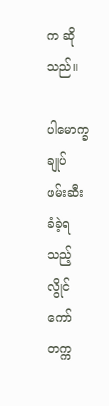က ဆိုသည်။

ပါမောက္ခချုပ် ဖမ်းဆီးခံခဲ့ရသည့် လွိုင်ကော်တက္က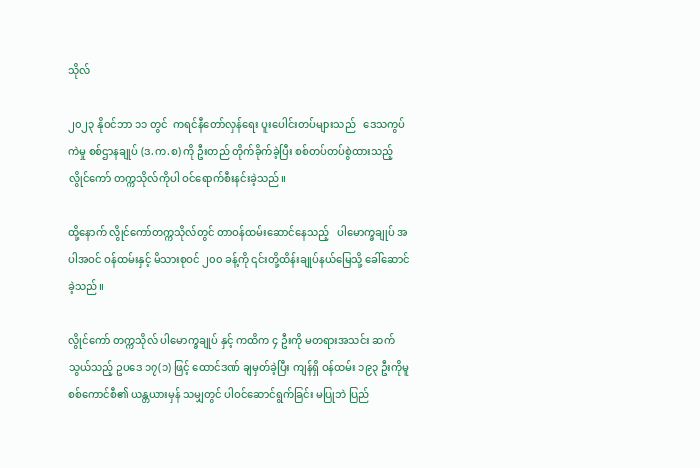သိုလ်

၂၀၂၃ နိုဝင်ဘာ ၁၁ တွင်  ကရင်နီတော်လှန်ရေး ပူးပေါင်းတပ်များသည်   ဒေသကွပ်ကဲမှု စစ်ဌာနချုပ် (ဒ.က.စ) ကို ဦးတည် တိုက်ခိုက်ခဲ့ပြီး စစ်တပ်တပ်စွဲထားသည့် လွိုင်ကော် တက္ကသိုလ်ကိုပါ ဝင်ရောက်စီးနင်းခဲ့သည်။

ထို့နောက် လွိုင်ကော်တက္ကသိုလ်တွင် တာဝန်ထမ်းဆောင်နေသည့်   ပါမောက္ခချုပ် အပါအဝင် ဝန်ထမ်းနှင့် မိသားစုဝင် ၂၀၀ ခန့်ကို ၎င်းတို့ထိန်းချုပ်နယ်မြေသို့ ခေါ်ဆောင်ခဲ့သည်။

လွိုင်ကော် တက္ကသိုလ် ပါမောက္ခချုပ် နှင့် ကထိက ၄ ဦးကို မတရားအသင်း ဆက်သွယ်သည့် ဥပဒေ ၁၇(၁) ဖြင့် ထောင်ဒဏ် ချမှတ်ခဲ့ပြီး ကျန်ရှိ ဝန်ထမ်း ၁၉၃ ဦးကိုမူ စစ်ကောင်စီ၏ ယန္တယားမှန် သမျှတွင် ပါဝင်ဆောင်ရွက်ခြင်း မပြုဘဲ ပြည်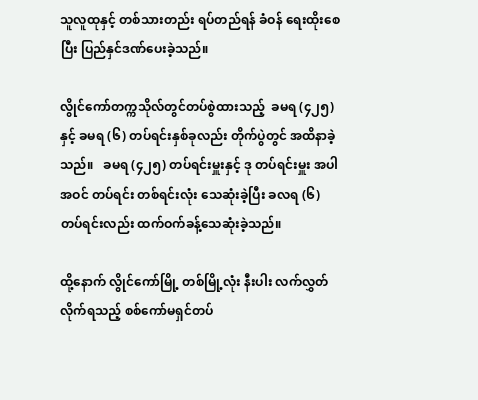သူလူထုနှင့် တစ်သားတည်း ရပ်တည်ရန် ခံဝန် ရေးထိုးစေပြီး ပြည်နှင်ဒဏ်ပေးခဲ့သည်။

လွိုင်ကော်တက္ကသိုလ်တွင်တပ်စွဲထားသည့်  ခမရ (၄၂၅) နှင့် ခမရ (၆) တပ်ရင်းနှစ်ခုလည်း တိုက်ပွဲတွင် အထိနာခဲ့သည်။   ခမရ (၄၂၅) တပ်ရင်းမှူးနှင့် ဒု တပ်ရင်းမှူး အပါအဝင် တပ်ရင်း တစ်ရင်းလုံး သေဆုံးခဲ့ပြီး ခလရ (၆) တပ်ရင်းလည်း ထက်ဝက်ခန့်သေဆုံးခဲ့သည်။

ထို့နောက် လွိုင်ကော်မြို့ တစ်မြို့လုံး နီးပါး လက်လွှတ်လိုက်ရသည့် စစ်ကော်မရှင်တပ်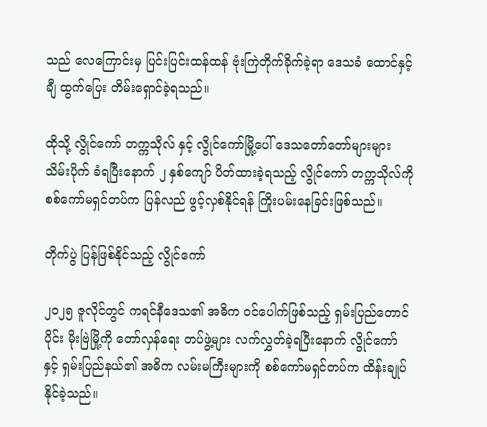သည် လေကြောင်းမှ ပြင်းပြင်းထန်ထန် ဗုံးကြဲတိုက်ခိုက်ခဲ့ရာ ဒေသခံ ထောင်နှင့်ချီ ထွက်ပြေး တိမ်းရှောင်ခဲ့ရသည်။

ထိုသို့ လွိုင်ကော် တက္ကသိုလ် နှင့် လွိုင်ကော်မြို့ပေါ် ဒေသတော်တော်များများ သိမ်းပိုက် ခံရပြီးနောက် ၂ နှစ်ကျော် ပိတ်ထားခဲ့ရသည့် လွိုင်ကော် တက္ကသိုလ်ကို စစ်ကော်မရှင်တပ်က ပြန်လည် ဖွင့်လှစ်နိုင်ရန် ကြိုးပမ်းနေခြင်းဖြစ်သည်။

တိုက်ပွဲ ပြန်ဖြစ်နိုင်သည့် လွိုင်ကော်

၂၀၂၅ ဇူလိုင်တွင် ကရင်နီဒေသ၏ အဓိက ဝင်ပေါက်ဖြစ်သည့် ရှမ်းပြည်တောင်ပိုင်း မိုးဗြဲမြို့ကို တော်လှန်ရေး တပ်ဖွဲ့များ လက်လွှတ်ခဲ့ရပြီးနောက် လွိုင်ကော် နှင့် ရှမ်းပြည်နယ်၏ အဓိက လမ်းမကြီးများကို စစ်ကော်မရှင်တပ်က ထိန်းချုပ်နိုင်ခဲ့သည်။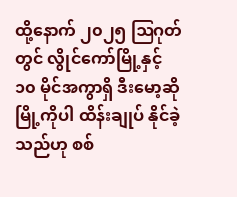ထို့နောက် ၂၀၂၅ ဩဂုတ်တွင် လွိုင်ကော်မြို့နှင့် ၁၀ မိုင်အကွာရှိ ဒီးမော့ဆို မြို့ကိုပါ ထိန်းချုပ် နိုင်ခဲ့သည်ဟု စစ်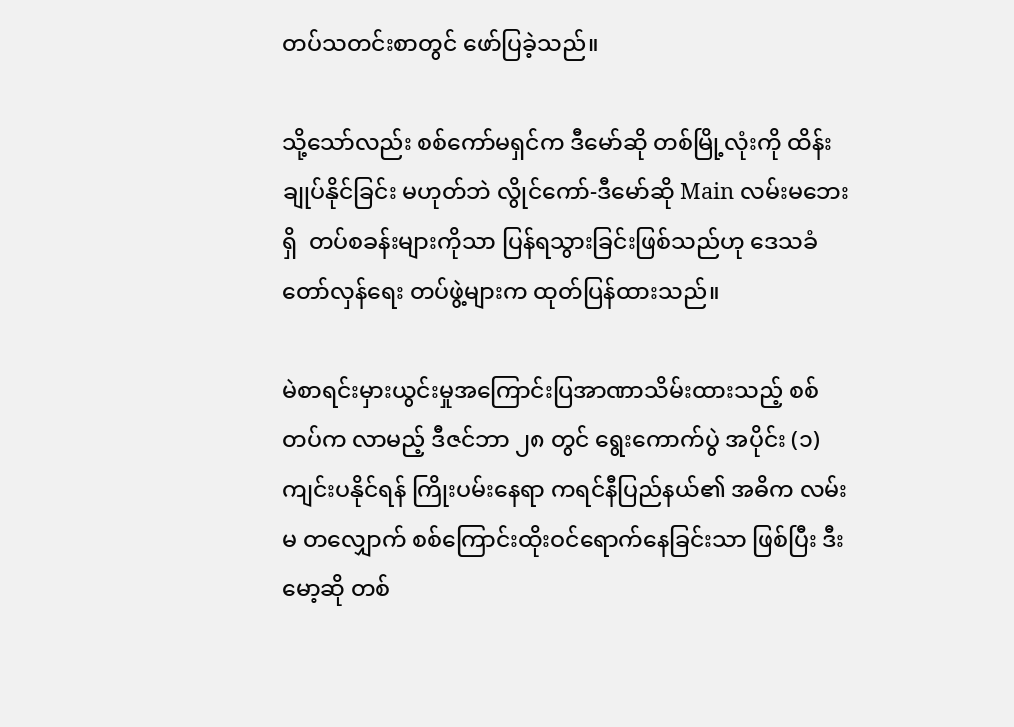တပ်သတင်းစာတွင် ဖော်ပြခဲ့သည်။

သို့သော်လည်း စစ်ကော်မရှင်က ဒီမော်ဆို တစ်မြို့လုံးကို ထိန်းချုပ်နိုင်ခြင်း မဟုတ်ဘဲ လွိုင်ကော်-ဒီမော်ဆို Main လမ်းမဘေးရှိ  တပ်စခန်းများကိုသာ ပြန်ရသွားခြင်းဖြစ်သည်ဟု ဒေသခံ တော်လှန်ရေး တပ်ဖွဲ့များက ထုတ်ပြန်ထားသည်။

မဲစာရင်းမှားယွင်းမှုအကြောင်းပြအာဏာသိမ်းထားသည့် စစ်တပ်က လာမည့် ဒီဇင်ဘာ ၂၈ တွင် ရွေးကောက်ပွဲ အပိုင်း (၁) ကျင်းပနိုင်ရန် ကြိုးပမ်းနေရာ ကရင်နီပြည်နယ်၏ အဓိက လမ်းမ တလျှောက် စစ်ကြောင်းထိုးဝင်ရောက်နေခြင်းသာ ဖြစ်ပြီး ဒီးမော့ဆို တစ်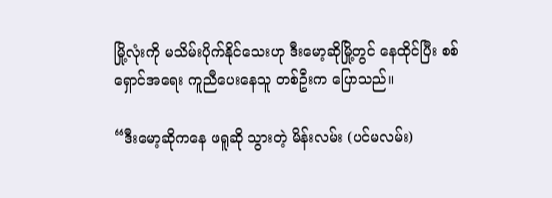မြို့လုံးကို မသိမ်းပိုက်နိုင်သေးဟု ဒီးမော့ဆိုမြို့တွင် နေထိုင်ပြီး စစ်ရှောင်အရေး ကူညီပေးနေသူ တစ်ဦးက ပြောသည်။

“ဒီးမော့ဆိုကနေ ဖရူဆို သွားတဲ့ မိန်းလမ်း (ပင်မလမ်း)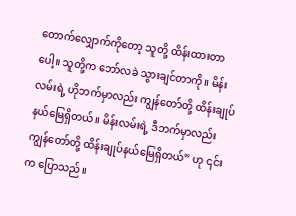တောက်လျှောက်ကိုတော့ သူတို့ ထိန်းထားတာပေါ့။ သူတို့က ဘော်လခဲ သွားချင်တာကို။ မိန်းလမ်းရဲ့ ဟိုဘက်မှာလည်း ကျွန်တော်တို့ ထိန်းချုပ် နယ်မြေရှိတယ်။ မိန်းလမ်းရဲ့ ဒီဘက်မှာလည်း ကျွန်တော်တို့ ထိန်းချုပ်နယ်မြေရှိတယ်” ဟု ၎င်းက ပြောသည်။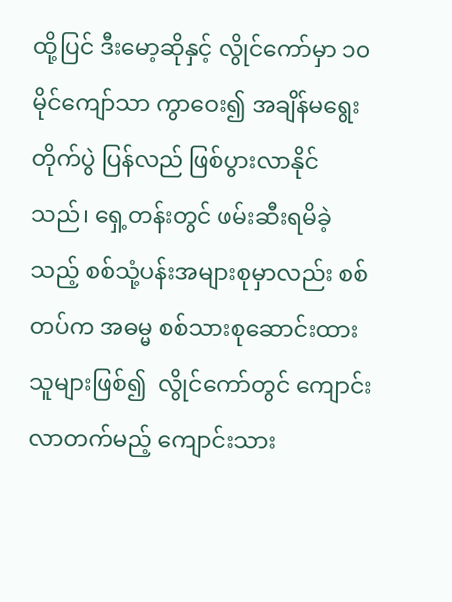ထို့ပြင် ဒီးမော့ဆိုနှင့် လွိုင်ကော်မှာ ၁၀ မိုင်ကျော်သာ ကွာဝေး၍ အချိန်မရွေး တိုက်ပွဲ ပြန်လည် ဖြစ်ပွားလာနိုင်သည်၊ ရှေ့တန်းတွင် ဖမ်းဆီးရမိခဲ့သည့် စစ်သုံ့ပန်းအများစုမှာလည်း စစ်တပ်က အဓမ္မ စစ်သားစုဆောင်းထားသူများဖြစ်၍  လွိုင်ကော်တွင် ကျောင်းလာတက်မည့် ကျောင်းသား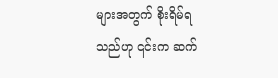များအတွက် စိုးရိမ်ရသည်ဟု ၎င်းက ဆက်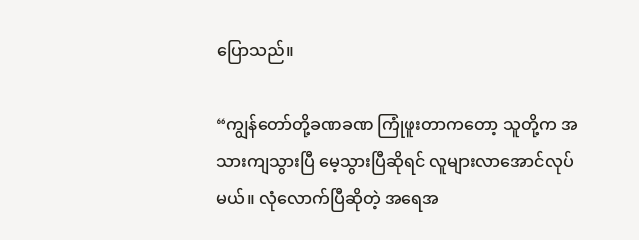ပြောသည်။

“ကျွန်တော်တို့ခဏခဏ ကြုံဖူးတာကတော့ သူတို့က အသားကျသွားပြီ မေ့သွားပြီဆိုရင် လူများလာအောင်လုပ်မယ်။ လုံလောက်ပြီဆိုတဲ့ အရေအ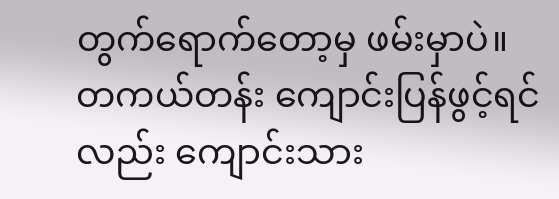တွက်ရောက်တော့မှ ဖမ်းမှာပဲ။ တကယ်တန်း ကျောင်းပြန်ဖွင့်ရင်လည်း ကျောင်းသား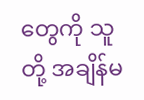တွေကို သူတို့ အချိန်မ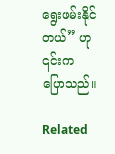ရွေးဖမ်းနိုင်တယ်” ဟု ၎င်းက ပြောသည်။

Related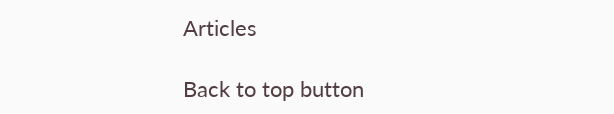Articles

Back to top button